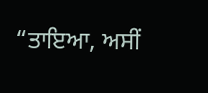“ਤਾਇਆ, ਅਸੀਂ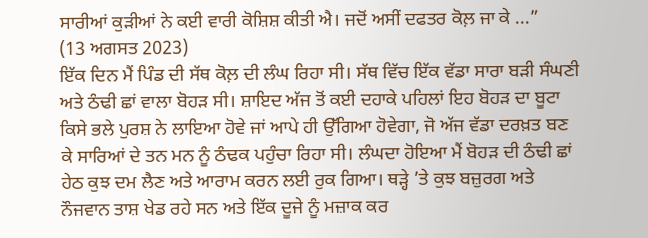ਸਾਰੀਆਂ ਕੁੜੀਆਂ ਨੇ ਕਈ ਵਾਰੀ ਕੋਸ਼ਿਸ਼ ਕੀਤੀ ਐ। ਜਦੋਂ ਅਸੀਂ ਦਫਤਰ ਕੋਲ਼ ਜਾ ਕੇ ...”
(13 ਅਗਸਤ 2023)
ਇੱਕ ਦਿਨ ਮੈਂ ਪਿੰਡ ਦੀ ਸੱਥ ਕੋਲ਼ ਦੀ ਲੰਘ ਰਿਹਾ ਸੀ। ਸੱਥ ਵਿੱਚ ਇੱਕ ਵੱਡਾ ਸਾਰਾ ਬੜੀ ਸੰਘਣੀ ਅਤੇ ਠੰਢੀ ਛਾਂ ਵਾਲਾ ਬੋਹੜ ਸੀ। ਸ਼ਾਇਦ ਅੱਜ ਤੋਂ ਕਈ ਦਹਾਕੇ ਪਹਿਲਾਂ ਇਹ ਬੋਹੜ ਦਾ ਬੂਟਾ ਕਿਸੇ ਭਲੇ ਪੁਰਸ਼ ਨੇ ਲਾਇਆ ਹੋਵੇ ਜਾਂ ਆਪੇ ਹੀ ਉੱਗਿਆ ਹੋਵੇਗਾ, ਜੋ ਅੱਜ ਵੱਡਾ ਦਰਖ਼ਤ ਬਣ ਕੇ ਸਾਰਿਆਂ ਦੇ ਤਨ ਮਨ ਨੂੰ ਠੰਢਕ ਪਹੁੰਚਾ ਰਿਹਾ ਸੀ। ਲੰਘਦਾ ਹੋਇਆ ਮੈਂ ਬੋਹੜ ਦੀ ਠੰਢੀ ਛਾਂ ਹੇਠ ਕੁਝ ਦਮ ਲੈਣ ਅਤੇ ਆਰਾਮ ਕਰਨ ਲਈ ਰੁਕ ਗਿਆ। ਥੜ੍ਹੇ ’ਤੇ ਕੁਝ ਬਜ਼ੁਰਗ ਅਤੇ ਨੌਜਵਾਨ ਤਾਸ਼ ਖੇਡ ਰਹੇ ਸਨ ਅਤੇ ਇੱਕ ਦੂਜੇ ਨੂੰ ਮਜ਼ਾਕ ਕਰ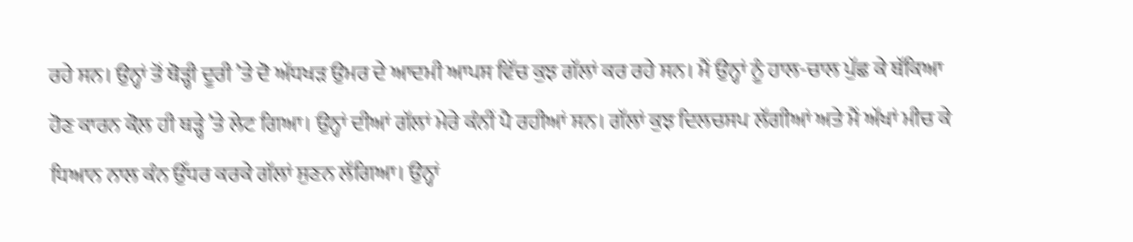ਰਹੇ ਸਨ। ਉਨ੍ਹਾਂ ਤੋਂ ਥੋੜ੍ਹੀ ਦੂਰੀ ’ਤੇ ਦੋ ਅੱਧਖੜ ਉਮਰ ਦੇ ਆਦਮੀ ਆਪਸ ਵਿੱਚ ਕੁਝ ਗੱਲਾਂ ਕਰ ਰਹੇ ਸਨ। ਮੈਂ ਉਨ੍ਹਾਂ ਨੂੰ ਹਾਲ-ਚਾਲ ਪੁੱਛ ਕੇ ਥੱਕਿਆ ਹੋਣ ਕਾਰਨ ਕੋਲ਼ ਹੀ ਥੜ੍ਹੇ ’ਤੇ ਲੇਟ ਗਿਆ। ਉਨ੍ਹਾਂ ਦੀਆਂ ਗੱਲਾਂ ਮੇਰੇ ਕੰਨੀਂ ਪੈ ਰਹੀਆਂ ਸਨ। ਗੱਲਾਂ ਕੁਝ ਦਿਲਚਸਪ ਲੱਗੀਆਂ ਅਤੇ ਮੈਂ ਅੱਖਾਂ ਮੀਚ ਕੇ ਧਿਆਨ ਨਾਲ ਕੰਨ ਉੱਧਰ ਕਰਕੇ ਗੱਲਾਂ ਸੁਣਨ ਲੱਗਿਆ। ਉਨ੍ਹਾਂ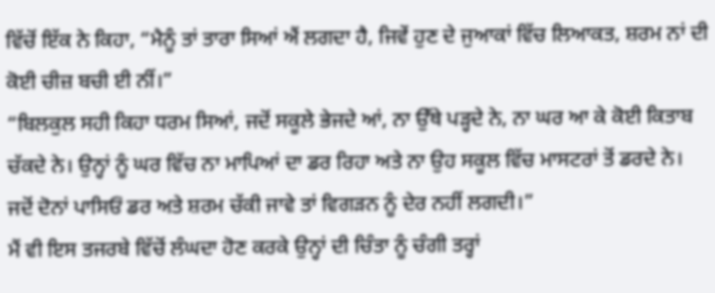ਵਿੱਚੋਂ ਇੱਕ ਨੇ ਕਿਹਾ, “ਮੈਨੂੰ ਤਾਂ ਤਾਰਾ ਸਿਆਂ ਐਂ ਲਗਦਾ ਹੈ, ਜਿਵੇਂ ਹੁਣ ਦੇ ਜੁਆਕਾਂ ਵਿੱਚ ਲਿਆਕਤ, ਸ਼ਰਮ ਨਾਂ ਦੀ ਕੋਈ ਚੀਜ਼ ਬਚੀ ਈ ਨੀਂ।”
“ਬਿਲਕੁਲ ਸਹੀ ਕਿਹਾ ਧਰਮ ਸਿਆਂ, ਜਦੋਂ ਸਕੂਲੇ ਭੇਜਦੇ ਆਂ, ਨਾ ਉੱਥੇ ਪੜ੍ਹਦੇ ਨੇ, ਨਾ ਘਰ ਆ ਕੇ ਕੋਈ ਕਿਤਾਬ ਚੱਕਦੇ ਨੇ। ਉਨ੍ਹਾਂ ਨੂੰ ਘਰ ਵਿੱਚ ਨਾ ਮਾਪਿਆਂ ਦਾ ਡਰ ਰਿਹਾ ਅਤੇ ਨਾ ਉਹ ਸਕੂਲ ਵਿੱਚ ਮਾਸਟਰਾਂ ਤੋਂ ਡਰਦੇ ਨੇ। ਜਦੋਂ ਦੋਨਾਂ ਪਾਸਿਓਂ ਡਰ ਅਤੇ ਸ਼ਰਮ ਚੱਕੀ ਜਾਵੇ ਤਾਂ ਵਿਗੜਨ ਨੂੰ ਦੇਰ ਨਹੀਂ ਲਗਦੀ।”
ਮੈਂ ਵੀ ਇਸ ਤਜਰਬੇ ਵਿੱਚੋਂ ਲੰਘਦਾ ਹੋਣ ਕਰਕੇ ਉਨ੍ਹਾਂ ਦੀ ਚਿੰਤਾ ਨੂੰ ਚੰਗੀ ਤਰ੍ਹਾਂ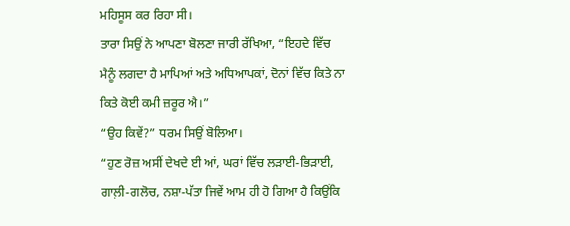ਮਹਿਸੂਸ ਕਰ ਰਿਹਾ ਸੀ।
ਤਾਰਾ ਸਿਉਂ ਨੇ ਆਪਣਾ ਬੋਲਣਾ ਜਾਰੀ ਰੱਖਿਆ, “ਇਹਦੇ ਵਿੱਚ ਮੈਨੂੰ ਲਗਦਾ ਹੈ ਮਾਪਿਆਂ ਅਤੇ ਅਧਿਆਪਕਾਂ, ਦੋਨਾਂ ਵਿੱਚ ਕਿਤੇ ਨਾ ਕਿਤੇ ਕੋਈ ਕਮੀ ਜ਼ਰੂਰ ਐ।”
“ਉਹ ਕਿਵੇਂ?” ਧਰਮ ਸਿਉਂ ਬੋਲਿਆ।
“ਹੁਣ ਰੋਜ਼ ਅਸੀਂ ਦੇਖਦੇ ਈ ਆਂ, ਘਰਾਂ ਵਿੱਚ ਲੜਾਈ-ਭਿੜਾਈ, ਗਾਲ਼ੀ-ਗਲੋਚ, ਨਸ਼ਾ-ਪੱਤਾ ਜਿਵੇਂ ਆਮ ਹੀ ਹੋ ਗਿਆ ਹੈ ਕਿਉਂਕਿ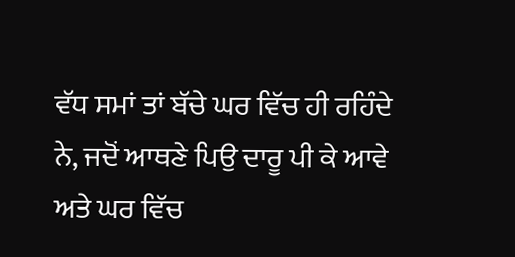ਵੱਧ ਸਮਾਂ ਤਾਂ ਬੱਚੇ ਘਰ ਵਿੱਚ ਹੀ ਰਹਿੰਦੇ ਨੇ, ਜਦੋਂ ਆਥਣੇ ਪਿਉ ਦਾਰੂ ਪੀ ਕੇ ਆਵੇ ਅਤੇ ਘਰ ਵਿੱਚ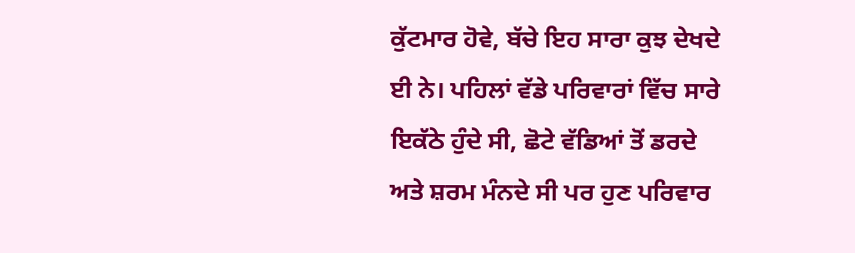ਕੁੱਟਮਾਰ ਹੋਵੇ, ਬੱਚੇ ਇਹ ਸਾਰਾ ਕੁਝ ਦੇਖਦੇ ਈ ਨੇ। ਪਹਿਲਾਂ ਵੱਡੇ ਪਰਿਵਾਰਾਂ ਵਿੱਚ ਸਾਰੇ ਇਕੱਠੇ ਹੁੰਦੇ ਸੀ, ਛੋਟੇ ਵੱਡਿਆਂ ਤੋਂ ਡਰਦੇ ਅਤੇ ਸ਼ਰਮ ਮੰਨਦੇ ਸੀ ਪਰ ਹੁਣ ਪਰਿਵਾਰ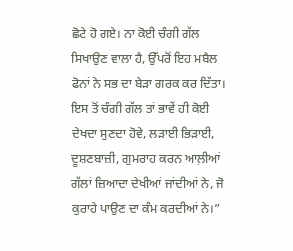ਛੋਟੇ ਹੋ ਗਏ। ਨਾ ਕੋਈ ਚੰਗੀ ਗੱਲ ਸਿਖਾਉਣ ਵਾਲਾ ਹੈ, ਉੱਪਰੋਂ ਇਹ ਮਬੈਲ ਫੋਨਾਂ ਨੇ ਸਭ ਦਾ ਬੇੜਾ ਗਰਕ ਕਰ ਦਿੱਤਾ। ਇਸ ਤੋਂ ਚੰਗੀ ਗੱਲ ਤਾਂ ਭਾਵੇਂ ਹੀ ਕੋਈ ਦੇਖਦਾ ਸੁਣਦਾ ਹੋਵੇ, ਲੜਾਈ ਭਿੜਾਈ, ਦੂਸ਼ਣਬਾਜ਼ੀ, ਗੁਮਰਾਹ ਕਰਨ ਆਲ਼ੀਆਂ ਗੱਲਾਂ ਜ਼ਿਆਦਾ ਦੇਖੀਆਂ ਜਾਂਦੀਆਂ ਨੇ, ਜੋ ਕੁਰਾਹੇ ਪਾਉਣ ਦਾ ਕੰਮ ਕਰਦੀਆਂ ਨੇ।”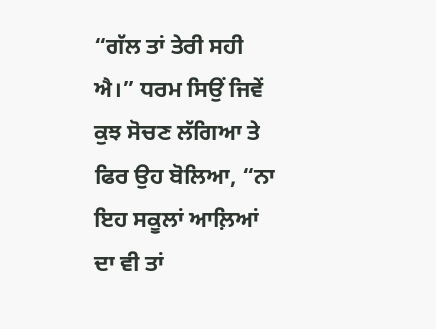“ਗੱਲ ਤਾਂ ਤੇਰੀ ਸਹੀ ਐ।” ਧਰਮ ਸਿਉਂ ਜਿਵੇਂ ਕੁਝ ਸੋਚਣ ਲੱਗਿਆ ਤੇ ਫਿਰ ਉਹ ਬੋਲਿਆ, “ਨਾ ਇਹ ਸਕੂਲਾਂ ਆਲ਼ਿਆਂ ਦਾ ਵੀ ਤਾਂ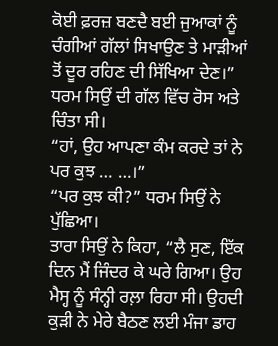ਕੋਈ ਫ਼ਰਜ਼ ਬਣਦੈ ਬਈ ਜੁਆਕਾਂ ਨੂੰ ਚੰਗੀਆਂ ਗੱਲਾਂ ਸਿਖਾਉਣ ਤੇ ਮਾੜੀਆਂ ਤੋਂ ਦੂਰ ਰਹਿਣ ਦੀ ਸਿੱਖਿਆ ਦੇਣ।” ਧਰਮ ਸਿਉਂ ਦੀ ਗੱਲ ਵਿੱਚ ਰੋਸ ਅਤੇ ਚਿੰਤਾ ਸੀ।
“ਹਾਂ, ਉਹ ਆਪਣਾ ਕੰਮ ਕਰਦੇ ਤਾਂ ਨੇ ਪਰ ਕੁਝ … …।”
“ਪਰ ਕੁਝ ਕੀ?” ਧਰਮ ਸਿਉਂ ਨੇ ਪੁੱਛਿਆ।
ਤਾਰਾ ਸਿਉਂ ਨੇ ਕਿਹਾ, “ਲੈ ਸੁਣ, ਇੱਕ ਦਿਨ ਮੈਂ ਜਿੰਦਰ ਕੇ ਘਰੇ ਗਿਆ। ਉਹ ਮੈਸ੍ਹ ਨੂੰ ਸੰਨ੍ਹੀ ਰਲ਼ਾ ਰਿਹਾ ਸੀ। ਉਹਦੀ ਕੁੜੀ ਨੇ ਮੇਰੇ ਬੈਠਣ ਲਈ ਮੰਜਾ ਡਾਹ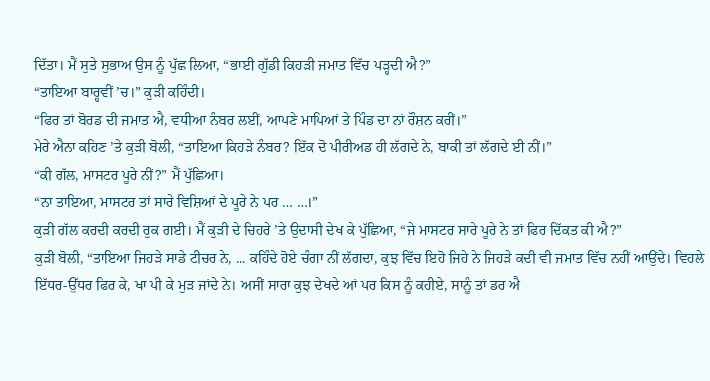ਦਿੱਤਾ। ਮੈਂ ਸੁਤੇ ਸੁਭਾਅ ਉਸ ਨੂੰ ਪੁੱਛ ਲਿਆ, “ਭਾਈ ਗੁੱਡੀ ਕਿਹੜੀ ਜਮਾਤ ਵਿੱਚ ਪੜ੍ਹਦੀ ਐ?”
“ਤਾਇਆ ਬਾਰ੍ਹਵੀਂ ’ਚ।” ਕੁੜੀ ਕਹਿੰਦੀ।
“ਫਿਰ ਤਾਂ ਬੋਰਡ ਦੀ ਜਮਾਤ ਐ, ਵਧੀਆ ਨੰਬਰ ਲਈਂ, ਆਪਣੇ ਮਾਪਿਆਂ ਤੇ ਪਿੰਡ ਦਾ ਨਾਂ ਰੌਸ਼ਨ ਕਰੀਂ।”
ਮੇਰੇ ਐਨਾ ਕਹਿਣ ’ਤੇ ਕੁੜੀ ਬੋਲੀ, “ਤਾਇਆ ਕਿਹੜੇ ਨੰਬਰ? ਇੱਕ ਦੋ ਪੀਰੀਅਡ ਹੀ ਲੱਗਦੇ ਨੇ, ਬਾਕੀ ਤਾਂ ਲੱਗਦੇ ਈ ਨੀਂ।”
“ਕੀ ਗੱਲ, ਮਾਸਟਰ ਪੂਰੇ ਨੀਂ?” ਮੈਂ ਪੁੱਛਿਆ।
“ਨਾ ਤਾਇਆ, ਮਾਸਟਰ ਤਾਂ ਸਾਰੇ ਵਿਸ਼ਿਆਂ ਦੇ ਪੂਰੇ ਨੇ ਪਰ … …।”
ਕੁੜੀ ਗੱਲ ਕਰਦੀ ਕਰਦੀ ਰੁਕ ਗਈ। ਮੈਂ ਕੁੜੀ ਦੇ ਚਿਹਰੇ ’ਤੇ ਉਦਾਸੀ ਦੇਖ ਕੇ ਪੁੱਛਿਆ, “ਜੇ ਮਾਸਟਰ ਸਾਰੇ ਪੂਰੇ ਨੇ ਤਾਂ ਫਿਰ ਦਿੱਕਤ ਕੀ ਐ?”
ਕੁੜੀ ਬੋਲੀ, “ਤਾਇਆ ਜਿਹੜੇ ਸਾਡੇ ਟੀਚਰ ਨੇ, ... ਕਹਿੰਦੇ ਹੋਏ ਚੰਗਾ ਨੀਂ ਲੱਗਦਾ, ਕੁਝ ਵਿੱਚ ਇਹੋ ਜਿਹੇ ਨੇ ਜਿਹੜੇ ਕਦੀ ਵੀ ਜਮਾਤ ਵਿੱਚ ਨਹੀਂ ਆਉਂਦੇ। ਵਿਹਲੇ ਇੱਧਰ-ਉੱਧਰ ਫਿਰ ਕੇ, ਖਾ ਪੀ ਕੇ ਮੁੜ ਜਾਂਦੇ ਨੇ। ਅਸੀਂ ਸਾਰਾ ਕੁਝ ਦੇਖਦੇ ਆਂ ਪਰ ਕਿਸ ਨੂੰ ਕਹੀਏ, ਸਾਨੂੰ ਤਾਂ ਡਰ ਐ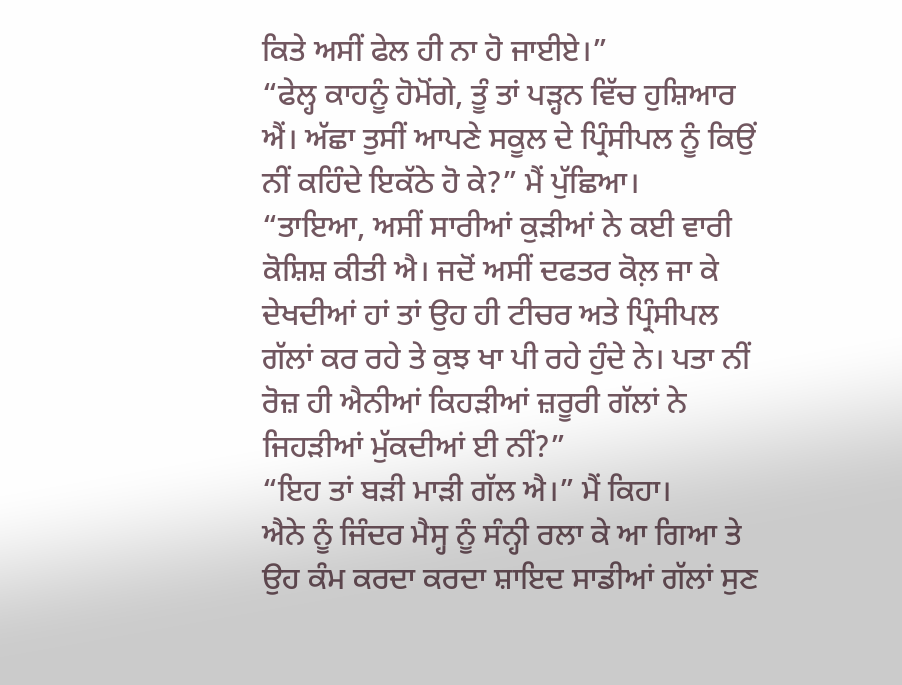ਕਿਤੇ ਅਸੀਂ ਫੇਲ ਹੀ ਨਾ ਹੋ ਜਾਈਏ।”
“ਫੇਲ੍ਹ ਕਾਹਨੂੰ ਹੋਮੋਂਗੇ, ਤੂੰ ਤਾਂ ਪੜ੍ਹਨ ਵਿੱਚ ਹੁਸ਼ਿਆਰ ਐਂ। ਅੱਛਾ ਤੁਸੀਂ ਆਪਣੇ ਸਕੂਲ ਦੇ ਪ੍ਰਿੰਸੀਪਲ ਨੂੰ ਕਿਉਂ ਨੀਂ ਕਹਿੰਦੇ ਇਕੱਠੇ ਹੋ ਕੇ?” ਮੈਂ ਪੁੱਛਿਆ।
“ਤਾਇਆ, ਅਸੀਂ ਸਾਰੀਆਂ ਕੁੜੀਆਂ ਨੇ ਕਈ ਵਾਰੀ ਕੋਸ਼ਿਸ਼ ਕੀਤੀ ਐ। ਜਦੋਂ ਅਸੀਂ ਦਫਤਰ ਕੋਲ਼ ਜਾ ਕੇ ਦੇਖਦੀਆਂ ਹਾਂ ਤਾਂ ਉਹ ਹੀ ਟੀਚਰ ਅਤੇ ਪ੍ਰਿੰਸੀਪਲ ਗੱਲਾਂ ਕਰ ਰਹੇ ਤੇ ਕੁਝ ਖਾ ਪੀ ਰਹੇ ਹੁੰਦੇ ਨੇ। ਪਤਾ ਨੀਂ ਰੋਜ਼ ਹੀ ਐਨੀਆਂ ਕਿਹੜੀਆਂ ਜ਼ਰੂਰੀ ਗੱਲਾਂ ਨੇ ਜਿਹੜੀਆਂ ਮੁੱਕਦੀਆਂ ਈ ਨੀਂ?”
“ਇਹ ਤਾਂ ਬੜੀ ਮਾੜੀ ਗੱਲ ਐ।” ਮੈਂ ਕਿਹਾ।
ਐਨੇ ਨੂੰ ਜਿੰਦਰ ਮੈਸ੍ਹ ਨੂੰ ਸੰਨ੍ਹੀ ਰਲਾ ਕੇ ਆ ਗਿਆ ਤੇ ਉਹ ਕੰਮ ਕਰਦਾ ਕਰਦਾ ਸ਼ਾਇਦ ਸਾਡੀਆਂ ਗੱਲਾਂ ਸੁਣ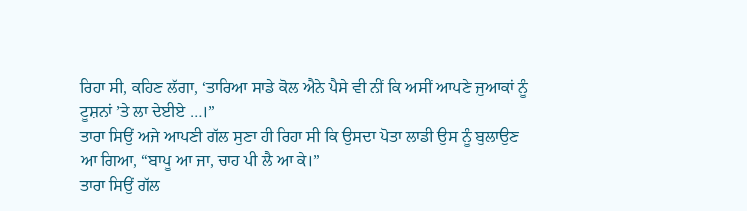ਰਿਹਾ ਸੀ, ਕਹਿਣ ਲੱਗਾ, ‘ਤਾਰਿਆ ਸਾਡੇ ਕੋਲ ਐਨੇ ਪੈਸੇ ਵੀ ਨੀਂ ਕਿ ਅਸੀਂ ਆਪਣੇ ਜੁਆਕਾਂ ਨੂੰ ਟੂਸ਼ਨਾਂ ’ਤੇ ਲਾ ਦੇਈਏ …।”
ਤਾਰਾ ਸਿਉਂ ਅਜੇ ਆਪਣੀ ਗੱਲ ਸੁਣਾ ਹੀ ਰਿਹਾ ਸੀ ਕਿ ਉਸਦਾ ਪੋਤਾ ਲਾਡੀ ਉਸ ਨੂੰ ਬੁਲਾਉਣ ਆ ਗਿਆ, “ਬਾਪੂ ਆ ਜਾ, ਚਾਹ ਪੀ ਲੈ ਆ ਕੇ।”
ਤਾਰਾ ਸਿਉਂ ਗੱਲ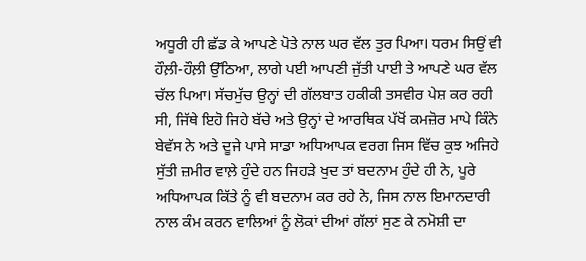ਅਧੂਰੀ ਹੀ ਛੱਡ ਕੇ ਆਪਣੇ ਪੋਤੇ ਨਾਲ ਘਰ ਵੱਲ ਤੁਰ ਪਿਆ। ਧਰਮ ਸਿਉਂ ਵੀ ਹੌਲ਼ੀ-ਹੌਲ਼ੀ ਉੱਠਿਆ, ਲਾਗੇ ਪਈ ਆਪਣੀ ਜੁੱਤੀ ਪਾਈ ਤੇ ਆਪਣੇ ਘਰ ਵੱਲ ਚੱਲ ਪਿਆ। ਸੱਚਮੁੱਚ ਉਨ੍ਹਾਂ ਦੀ ਗੱਲਬਾਤ ਹਕੀਕੀ ਤਸਵੀਰ ਪੇਸ਼ ਕਰ ਰਹੀ ਸੀ, ਜਿੱਥੇ ਇਹੋ ਜਿਹੇ ਬੱਚੇ ਅਤੇ ਉਨ੍ਹਾਂ ਦੇ ਆਰਥਿਕ ਪੱਖੋਂ ਕਮਜ਼ੋਰ ਮਾਪੇ ਕਿੰਨੇ ਬੇਵੱਸ ਨੇ ਅਤੇ ਦੂਜੇ ਪਾਸੇ ਸਾਡਾ ਅਧਿਆਪਕ ਵਰਗ ਜਿਸ ਵਿੱਚ ਕੁਝ ਅਜਿਹੇ ਸੁੱਤੀ ਜ਼ਮੀਰ ਵਾਲ਼ੇ ਹੁੰਦੇ ਹਨ ਜਿਹੜੇ ਖੁਦ ਤਾਂ ਬਦਨਾਮ ਹੁੰਦੇ ਹੀ ਨੇ, ਪੂਰੇ ਅਧਿਆਪਕ ਕਿੱਤੇ ਨੂੰ ਵੀ ਬਦਨਾਮ ਕਰ ਰਹੇ ਨੇ, ਜਿਸ ਨਾਲ ਇਮਾਨਦਾਰੀ ਨਾਲ ਕੰਮ ਕਰਨ ਵਾਲਿਆਂ ਨੂੰ ਲੋਕਾਂ ਦੀਆਂ ਗੱਲਾਂ ਸੁਣ ਕੇ ਨਮੋਸ਼ੀ ਦਾ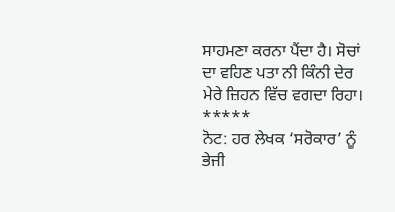ਸਾਹਮਣਾ ਕਰਨਾ ਪੈਂਦਾ ਹੈ। ਸੋਚਾਂ ਦਾ ਵਹਿਣ ਪਤਾ ਨੀ ਕਿੰਨੀ ਦੇਰ ਮੇਰੇ ਜ਼ਿਹਨ ਵਿੱਚ ਵਗਦਾ ਰਿਹਾ।
*****
ਨੋਟ: ਹਰ ਲੇਖਕ ‘ਸਰੋਕਾਰ’ ਨੂੰ ਭੇਜੀ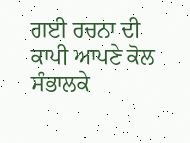ਗਈ ਰਚਨਾ ਦੀ ਕਾਪੀ ਆਪਣੇ ਕੋਲ ਸੰਭਾਲਕੇ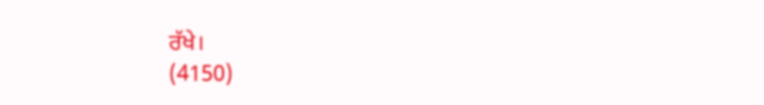ਰੱਖੇ।
(4150)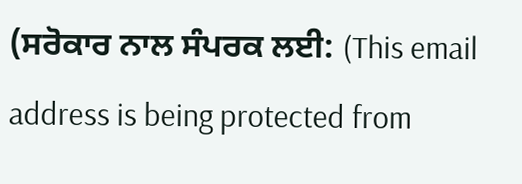(ਸਰੋਕਾਰ ਨਾਲ ਸੰਪਰਕ ਲਈ: (This email address is being protected from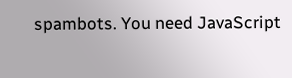spambots. You need JavaScript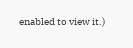enabled to view it.)